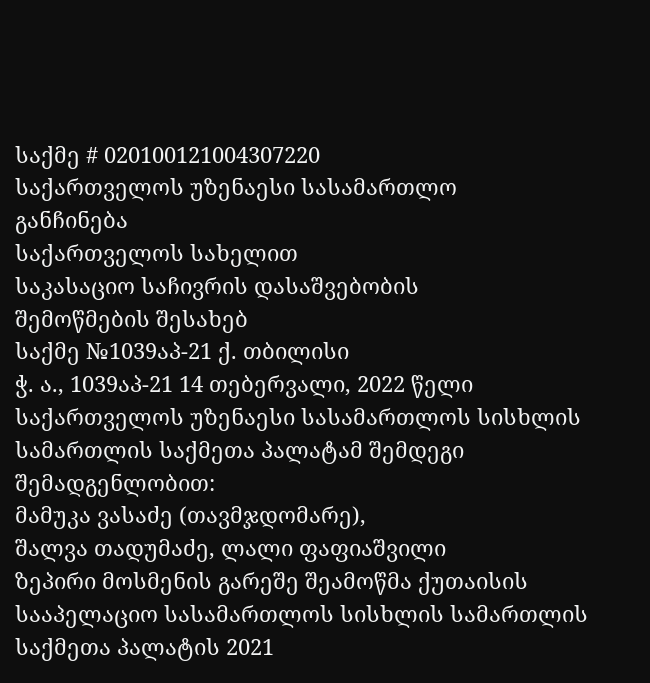საქმე # 020100121004307220
საქართველოს უზენაესი სასამართლო
განჩინება
საქართველოს სახელით
საკასაციო საჩივრის დასაშვებობის
შემოწმების შესახებ
საქმე №1039აპ-21 ქ. თბილისი
ჭ. ა., 1039აპ-21 14 თებერვალი, 2022 წელი
საქართველოს უზენაესი სასამართლოს სისხლის სამართლის საქმეთა პალატამ შემდეგი შემადგენლობით:
მამუკა ვასაძე (თავმჯდომარე),
შალვა თადუმაძე, ლალი ფაფიაშვილი
ზეპირი მოსმენის გარეშე შეამოწმა ქუთაისის სააპელაციო სასამართლოს სისხლის სამართლის საქმეთა პალატის 2021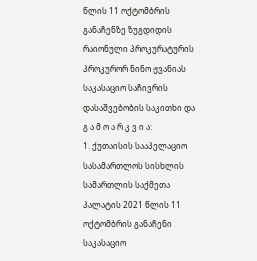წლის 11 ოქტომბრის განაჩენზე ზუგდიდის რაიონული პროკურატურის პროკურორ ნინო ჟვანიას საკასაციო საჩივრის დასაშვებობის საკითხი და
გ ა მ ო ა რ კ ვ ი ა:
1. ქუთაისის სააპელაციო სასამართლოს სისხლის სამართლის საქმეთა პალატის 2021 წლის 11 ოქტომბრის განაჩენი საკასაციო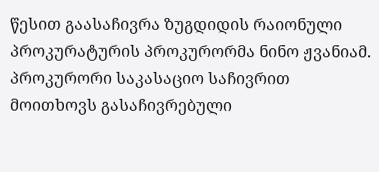წესით გაასაჩივრა ზუგდიდის რაიონული პროკურატურის პროკურორმა ნინო ჟვანიამ. პროკურორი საკასაციო საჩივრით მოითხოვს გასაჩივრებული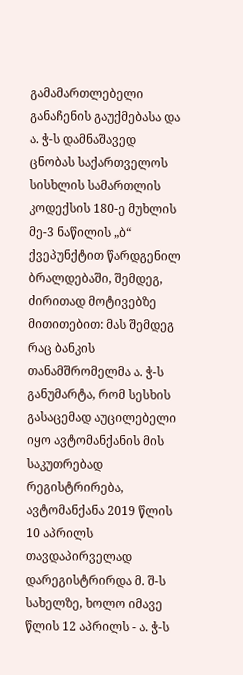გამამართლებელი განაჩენის გაუქმებასა და ა. ჭ-ს დამნაშავედ ცნობას საქართველოს სისხლის სამართლის კოდექსის 180-ე მუხლის მე-3 ნაწილის „ბ“ ქვეპუნქტით წარდგენილ ბრალდებაში, შემდეგ, ძირითად მოტივებზე მითითებით: მას შემდეგ რაც ბანკის თანამშრომელმა ა. ჭ-ს განუმარტა, რომ სესხის გასაცემად აუცილებელი იყო ავტომანქანის მის საკუთრებად რეგისტრირება, ავტომანქანა 2019 წლის 10 აპრილს თავდაპირველად დარეგისტრირდა მ. შ-ს სახელზე, ხოლო იმავე წლის 12 აპრილს - ა. ჭ-ს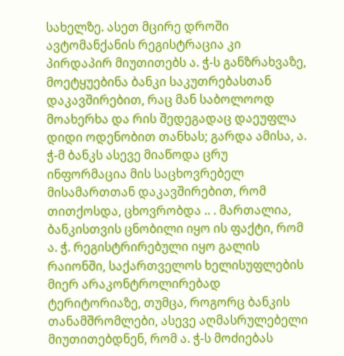სახელზე. ასეთ მცირე დროში ავტომანქანის რეგისტრაცია კი პირდაპირ მიუთითებს ა. ჭ-ს განზრახვაზე, მოეტყუებინა ბანკი საკუთრებასთან დაკავშირებით, რაც მან საბოლოოდ მოახერხა და რის შედეგადაც დაეუფლა დიდი ოდენობით თანხას; გარდა ამისა, ა. ჭ-მ ბანკს ასევე მიაწოდა ცრუ ინფორმაცია მის საცხოვრებელ მისამართთან დაკავშირებით, რომ თითქოსდა, ცხოვრობდა .. . მართალია, ბანკისთვის ცნობილი იყო ის ფაქტი, რომ ა. ჭ. რეგისტრირებული იყო გალის რაიონში, საქართველოს ხელისუფლების მიერ არაკონტროლირებად ტერიტორიაზე, თუმცა, როგორც ბანკის თანამშრომლები, ასევე აღმასრულებელი მიუთითებდნენ, რომ ა. ჭ-ს მოძიებას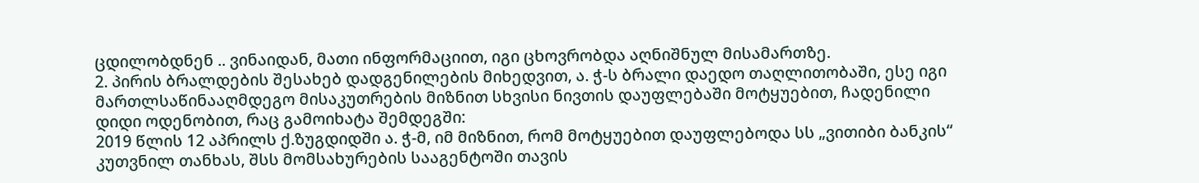ცდილობდნენ .. ვინაიდან, მათი ინფორმაციით, იგი ცხოვრობდა აღნიშნულ მისამართზე.
2. პირის ბრალდების შესახებ დადგენილების მიხედვით, ა. ჭ-ს ბრალი დაედო თაღლითობაში, ესე იგი მართლსაწინააღმდეგო მისაკუთრების მიზნით სხვისი ნივთის დაუფლებაში მოტყუებით, ჩადენილი დიდი ოდენობით, რაც გამოიხატა შემდეგში:
2019 წლის 12 აპრილს ქ.ზუგდიდში ა. ჭ-მ, იმ მიზნით, რომ მოტყუებით დაუფლებოდა სს „ვითიბი ბანკის“ კუთვნილ თანხას, შსს მომსახურების სააგენტოში თავის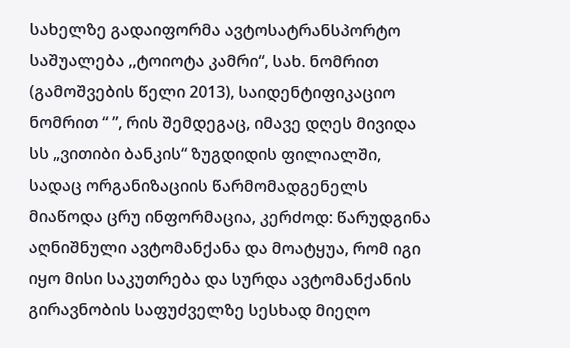სახელზე გადაიფორმა ავტოსატრანსპორტო საშუალება ,,ტოიოტა კამრი“, სახ. ნომრით (გამოშვების წელი 2013), საიდენტიფიკაციო ნომრით “ ”, რის შემდეგაც, იმავე დღეს მივიდა სს „ვითიბი ბანკის“ ზუგდიდის ფილიალში, სადაც ორგანიზაციის წარმომადგენელს მიაწოდა ცრუ ინფორმაცია, კერძოდ: წარუდგინა აღნიშნული ავტომანქანა და მოატყუა, რომ იგი იყო მისი საკუთრება და სურდა ავტომანქანის გირავნობის საფუძველზე სესხად მიეღო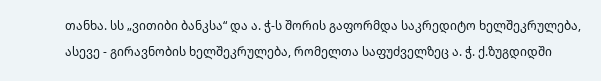თანხა. სს „ვითიბი ბანკსა“ და ა. ჭ-ს შორის გაფორმდა საკრედიტო ხელშეკრულება, ასევე - გირავნობის ხელშეკრულება, რომელთა საფუძველზეც ა. ჭ. ქ.ზუგდიდში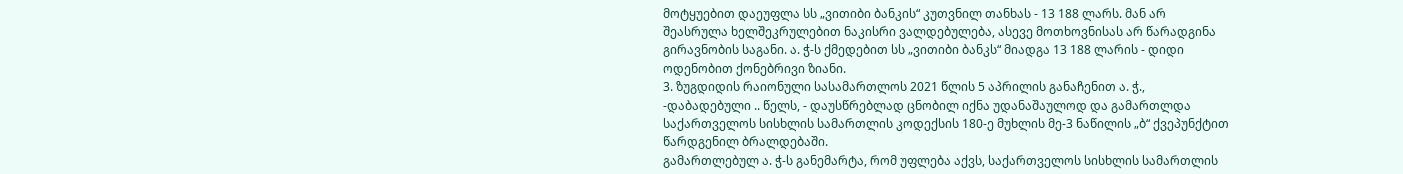მოტყუებით დაეუფლა სს „ვითიბი ბანკის“ კუთვნილ თანხას - 13 188 ლარს. მან არ შეასრულა ხელშეკრულებით ნაკისრი ვალდებულება, ასევე მოთხოვნისას არ წარადგინა გირავნობის საგანი. ა. ჭ-ს ქმედებით სს „ვითიბი ბანკს“ მიადგა 13 188 ლარის - დიდი ოდენობით ქონებრივი ზიანი.
3. ზუგდიდის რაიონული სასამართლოს 2021 წლის 5 აპრილის განაჩენით ა. ჭ., -დაბადებული .. წელს, - დაუსწრებლად ცნობილ იქნა უდანაშაულოდ და გამართლდა საქართველოს სისხლის სამართლის კოდექსის 180-ე მუხლის მე-3 ნაწილის „ბ“ ქვეპუნქტით წარდგენილ ბრალდებაში.
გამართლებულ ა. ჭ-ს განემარტა, რომ უფლება აქვს, საქართველოს სისხლის სამართლის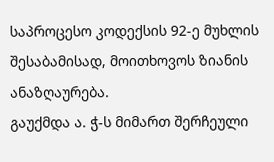საპროცესო კოდექსის 92-ე მუხლის შესაბამისად, მოითხოვოს ზიანის ანაზღაურება.
გაუქმდა ა. ჭ-ს მიმართ შერჩეული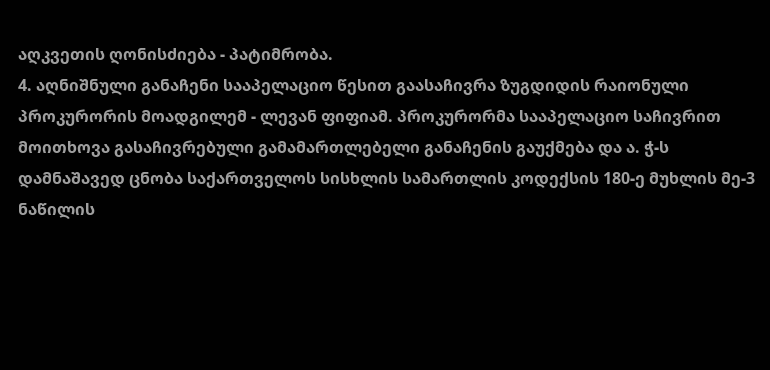აღკვეთის ღონისძიება - პატიმრობა.
4. აღნიშნული განაჩენი სააპელაციო წესით გაასაჩივრა ზუგდიდის რაიონული პროკურორის მოადგილემ - ლევან ფიფიამ. პროკურორმა სააპელაციო საჩივრით მოითხოვა გასაჩივრებული გამამართლებელი განაჩენის გაუქმება და ა. ჭ-ს დამნაშავედ ცნობა საქართველოს სისხლის სამართლის კოდექსის 180-ე მუხლის მე-3 ნაწილის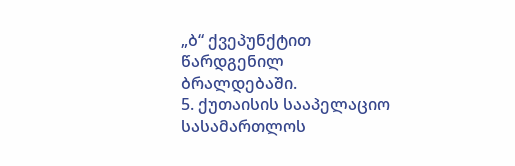„ბ“ ქვეპუნქტით წარდგენილ ბრალდებაში.
5. ქუთაისის სააპელაციო სასამართლოს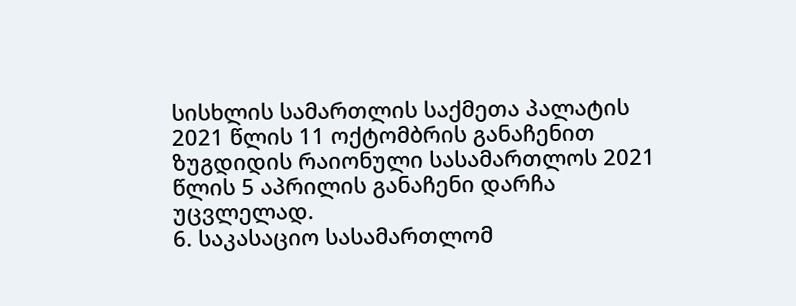სისხლის სამართლის საქმეთა პალატის 2021 წლის 11 ოქტომბრის განაჩენით ზუგდიდის რაიონული სასამართლოს 2021 წლის 5 აპრილის განაჩენი დარჩა უცვლელად.
6. საკასაციო სასამართლომ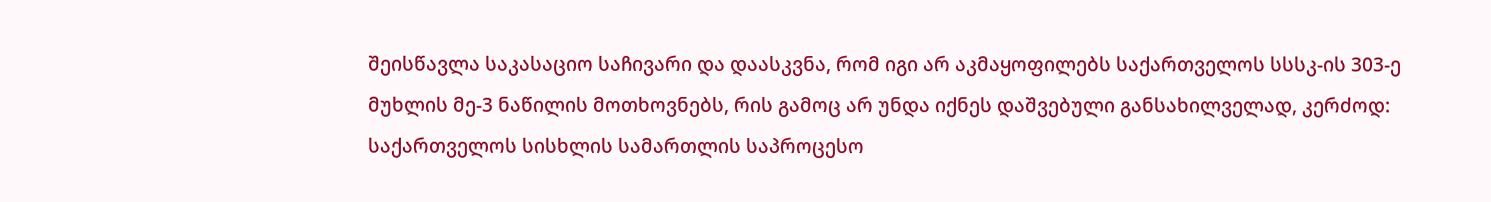შეისწავლა საკასაციო საჩივარი და დაასკვნა, რომ იგი არ აკმაყოფილებს საქართველოს სსსკ-ის 303-ე მუხლის მე-3 ნაწილის მოთხოვნებს, რის გამოც არ უნდა იქნეს დაშვებული განსახილველად, კერძოდ: საქართველოს სისხლის სამართლის საპროცესო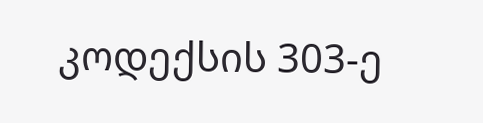კოდექსის 303-ე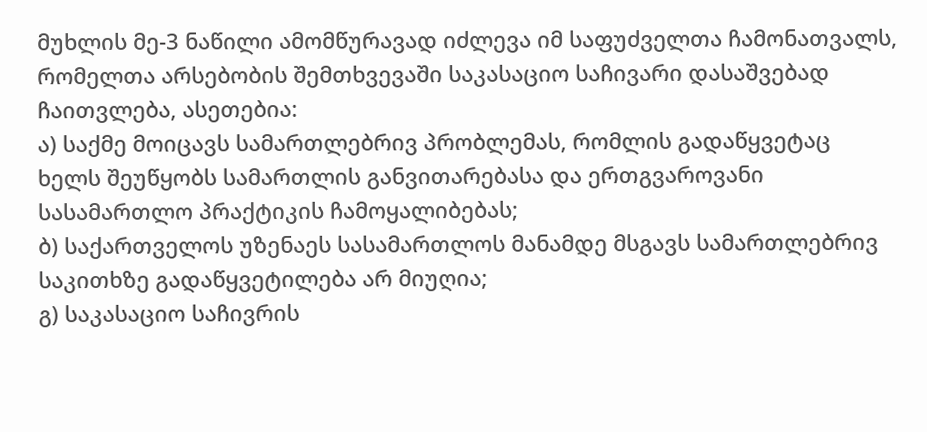მუხლის მე-3 ნაწილი ამომწურავად იძლევა იმ საფუძველთა ჩამონათვალს, რომელთა არსებობის შემთხვევაში საკასაციო საჩივარი დასაშვებად ჩაითვლება, ასეთებია:
ა) საქმე მოიცავს სამართლებრივ პრობლემას, რომლის გადაწყვეტაც ხელს შეუწყობს სამართლის განვითარებასა და ერთგვაროვანი სასამართლო პრაქტიკის ჩამოყალიბებას;
ბ) საქართველოს უზენაეს სასამართლოს მანამდე მსგავს სამართლებრივ საკითხზე გადაწყვეტილება არ მიუღია;
გ) საკასაციო საჩივრის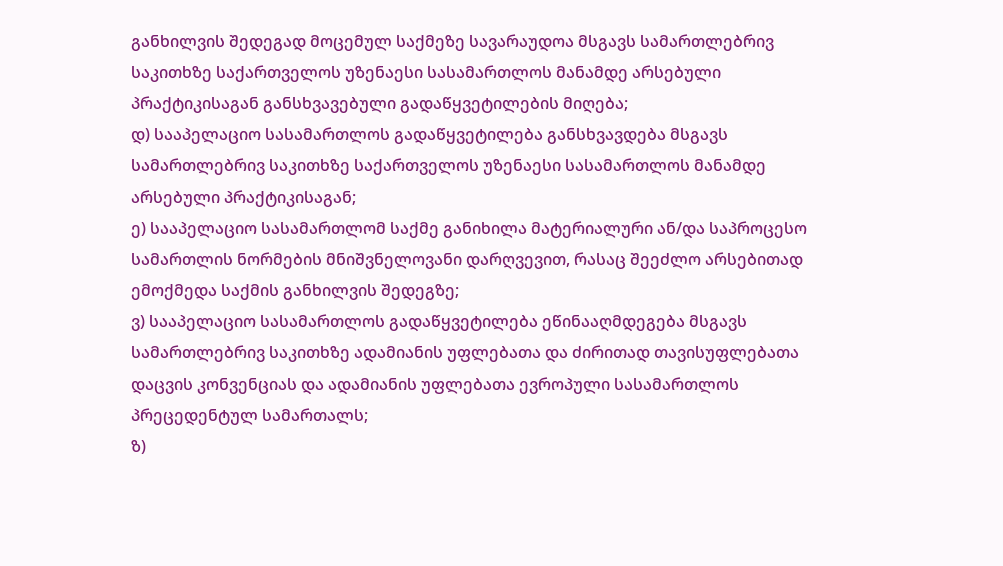განხილვის შედეგად მოცემულ საქმეზე სავარაუდოა მსგავს სამართლებრივ საკითხზე საქართველოს უზენაესი სასამართლოს მანამდე არსებული პრაქტიკისაგან განსხვავებული გადაწყვეტილების მიღება;
დ) სააპელაციო სასამართლოს გადაწყვეტილება განსხვავდება მსგავს სამართლებრივ საკითხზე საქართველოს უზენაესი სასამართლოს მანამდე არსებული პრაქტიკისაგან;
ე) სააპელაციო სასამართლომ საქმე განიხილა მატერიალური ან/და საპროცესო სამართლის ნორმების მნიშვნელოვანი დარღვევით, რასაც შეეძლო არსებითად ემოქმედა საქმის განხილვის შედეგზე;
ვ) სააპელაციო სასამართლოს გადაწყვეტილება ეწინააღმდეგება მსგავს სამართლებრივ საკითხზე ადამიანის უფლებათა და ძირითად თავისუფლებათა დაცვის კონვენციას და ადამიანის უფლებათა ევროპული სასამართლოს პრეცედენტულ სამართალს;
ზ)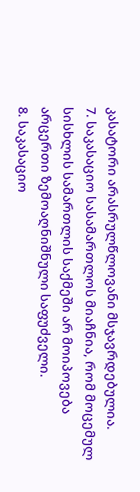კასატორი არასრულწლოვანი მსჯავრდებულია.
7. საკასაციო სასამართლოს მიაჩნია, რომ მოცემულ სისხლის სამართლის საქმეში არ მოიპოვება არცერთი ზემოაღნიშნული საფუძველი.
8. საკასაციო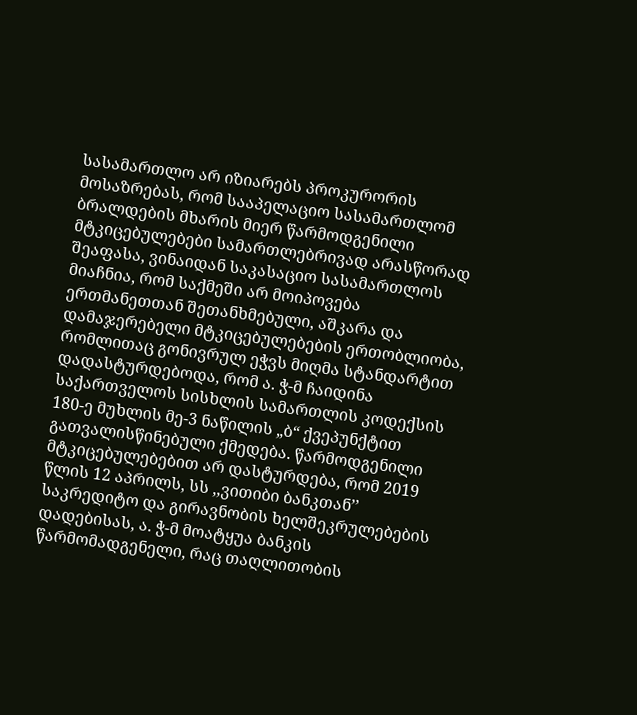სასამართლო არ იზიარებს პროკურორის მოსაზრებას, რომ სააპელაციო სასამართლომ ბრალდების მხარის მიერ წარმოდგენილი მტკიცებულებები სამართლებრივად არასწორად შეაფასა, ვინაიდან საკასაციო სასამართლოს მიაჩნია, რომ საქმეში არ მოიპოვება ერთმანეთთან შეთანხმებული, აშკარა და დამაჯერებელი მტკიცებულებების ერთობლიობა, რომლითაც გონივრულ ეჭვს მიღმა სტანდარტით დადასტურდებოდა, რომ ა. ჭ-მ ჩაიდინა საქართველოს სისხლის სამართლის კოდექსის 180-ე მუხლის მე-3 ნაწილის „ბ“ ქვეპუნქტით გათვალისწინებული ქმედება. წარმოდგენილი მტკიცებულებებით არ დასტურდება, რომ 2019 წლის 12 აპრილს, სს ,,ვითიბი ბანკთან’’ საკრედიტო და გირავნობის ხელშეკრულებების დადებისას, ა. ჭ-მ მოატყუა ბანკის წარმომადგენელი, რაც თაღლითობის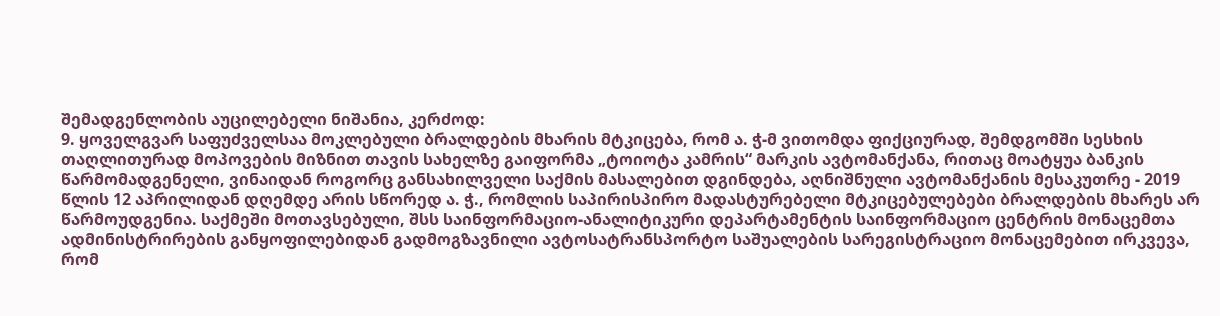შემადგენლობის აუცილებელი ნიშანია, კერძოდ:
9. ყოველგვარ საფუძველსაა მოკლებული ბრალდების მხარის მტკიცება, რომ ა. ჭ-მ ვითომდა ფიქციურად, შემდგომში სესხის თაღლითურად მოპოვების მიზნით თავის სახელზე გაიფორმა „ტოიოტა კამრის“ მარკის ავტომანქანა, რითაც მოატყუა ბანკის წარმომადგენელი, ვინაიდან როგორც განსახილველი საქმის მასალებით დგინდება, აღნიშნული ავტომანქანის მესაკუთრე - 2019 წლის 12 აპრილიდან დღემდე არის სწორედ ა. ჭ., რომლის საპირისპირო მადასტურებელი მტკიცებულებები ბრალდების მხარეს არ წარმოუდგენია. საქმეში მოთავსებული, შსს საინფორმაციო-ანალიტიკური დეპარტამენტის საინფორმაციო ცენტრის მონაცემთა ადმინისტრირების განყოფილებიდან გადმოგზავნილი ავტოსატრანსპორტო საშუალების სარეგისტრაციო მონაცემებით ირკვევა, რომ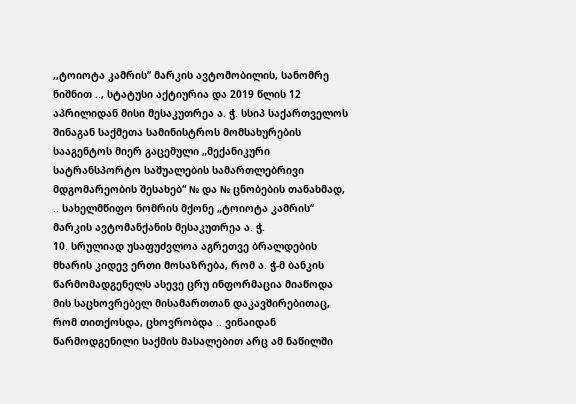,,ტოიოტა კამრის’’ მარკის ავტომობილის, სანომრე ნიშნით .., სტატუსი აქტიურია და 2019 წლის 12 აპრილიდან მისი მესაკუთრეა ა. ჭ. სსიპ საქართველოს შინაგან საქმეთა სამინისტროს მომსახურების სააგენტოს მიერ გაცემული „მექანიკური სატრანსპორტო საშუალების სამართლებრივი მდგომარეობის შესახებ“ № და № ცნობების თანახმად, .. სახელმწიფო ნომრის მქონე „ტოიოტა კამრის’’ მარკის ავტომანქანის მესაკუთრეა ა. ჭ.
10. სრულიად უსაფუძვლოა აგრეთვე ბრალდების მხარის კიდევ ერთი მოსაზრება, რომ ა. ჭ-მ ბანკის წარმომადგენელს ასევე ცრუ ინფორმაცია მიაწოდა მის საცხოვრებელ მისამართთან დაკავშირებითაც, რომ თითქოსდა, ცხოვრობდა .. ვინაიდან წარმოდგენილი საქმის მასალებით არც ამ ნაწილში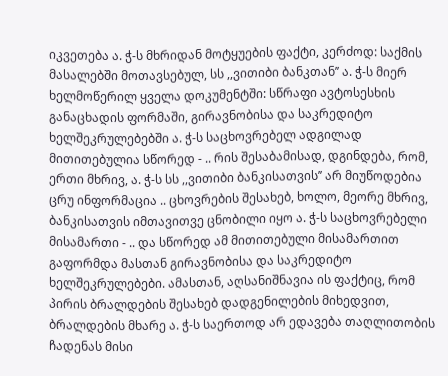იკვეთება ა. ჭ-ს მხრიდან მოტყუების ფაქტი, კერძოდ: საქმის მასალებში მოთავსებულ, სს ,,ვითიბი ბანკთან’’ ა. ჭ-ს მიერ ხელმოწერილ ყველა დოკუმენტში: სწრაფი ავტოსესხის განაცხადის ფორმაში, გირავნობისა და საკრედიტო ხელშეკრულებებში ა. ჭ-ს საცხოვრებელ ადგილად მითითებულია სწორედ - .. რის შესაბამისად, დგინდება, რომ, ერთი მხრივ, ა. ჭ-ს სს ,,ვითიბი ბანკისათვის’’ არ მიუწოდებია ცრუ ინფორმაცია .. ცხოვრების შესახებ, ხოლო, მეორე მხრივ, ბანკისათვის იმთავითვე ცნობილი იყო ა. ჭ-ს საცხოვრებელი მისამართი - .. და სწორედ ამ მითითებული მისამართით გაფორმდა მასთან გირავნობისა და საკრედიტო ხელშეკრულებები. ამასთან, აღსანიშნავია ის ფაქტიც, რომ პირის ბრალდების შესახებ დადგენილების მიხედვით, ბრალდების მხარე ა. ჭ-ს საერთოდ არ ედავება თაღლითობის ჩადენას მისი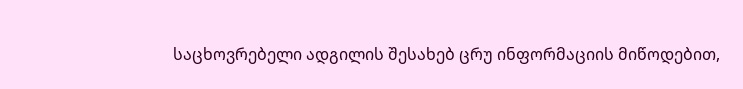საცხოვრებელი ადგილის შესახებ ცრუ ინფორმაციის მიწოდებით,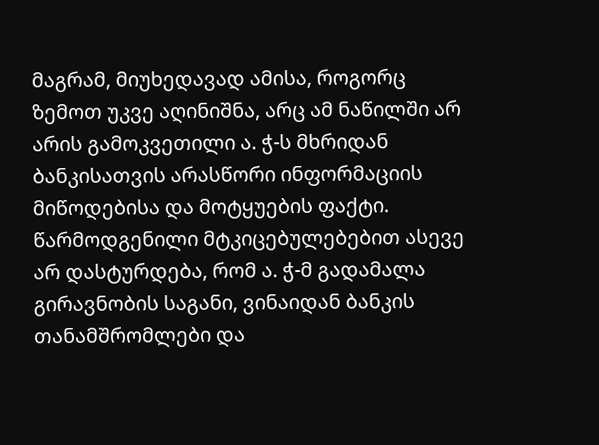მაგრამ, მიუხედავად ამისა, როგორც ზემოთ უკვე აღინიშნა, არც ამ ნაწილში არ არის გამოკვეთილი ა. ჭ-ს მხრიდან ბანკისათვის არასწორი ინფორმაციის მიწოდებისა და მოტყუების ფაქტი. წარმოდგენილი მტკიცებულებებით ასევე არ დასტურდება, რომ ა. ჭ-მ გადამალა გირავნობის საგანი, ვინაიდან ბანკის თანამშრომლები და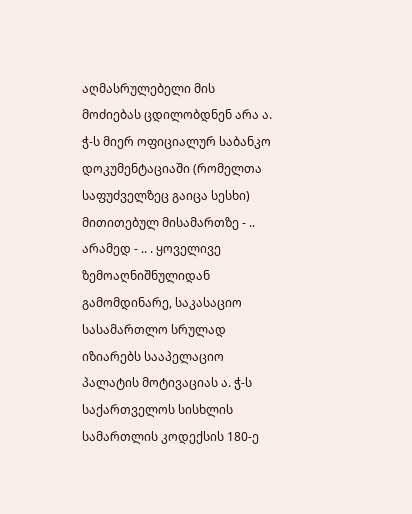აღმასრულებელი მის მოძიებას ცდილობდნენ არა ა. ჭ-ს მიერ ოფიციალურ საბანკო დოკუმენტაციაში (რომელთა საფუძველზეც გაიცა სესხი) მითითებულ მისამართზე - .. არამედ - .. . ყოველივე ზემოაღნიშნულიდან გამომდინარე, საკასაციო სასამართლო სრულად იზიარებს სააპელაციო პალატის მოტივაციას ა. ჭ-ს საქართველოს სისხლის სამართლის კოდექსის 180-ე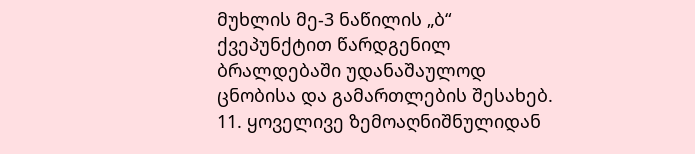მუხლის მე-3 ნაწილის „ბ“ ქვეპუნქტით წარდგენილ ბრალდებაში უდანაშაულოდ ცნობისა და გამართლების შესახებ.
11. ყოველივე ზემოაღნიშნულიდან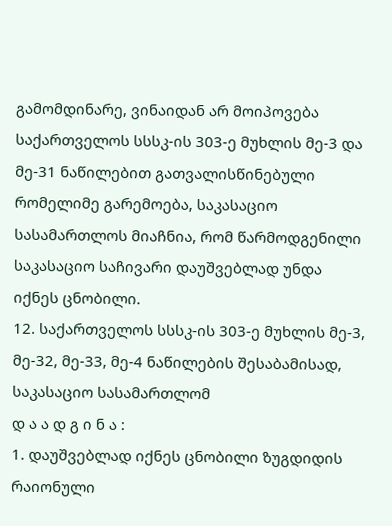გამომდინარე, ვინაიდან არ მოიპოვება საქართველოს სსსკ-ის 303-ე მუხლის მე-3 და მე-31 ნაწილებით გათვალისწინებული რომელიმე გარემოება, საკასაციო სასამართლოს მიაჩნია, რომ წარმოდგენილი საკასაციო საჩივარი დაუშვებლად უნდა იქნეს ცნობილი.
12. საქართველოს სსსკ-ის 303-ე მუხლის მე-3, მე-32, მე-33, მე-4 ნაწილების შესაბამისად, საკასაციო სასამართლომ
დ ა ა დ გ ი ნ ა :
1. დაუშვებლად იქნეს ცნობილი ზუგდიდის რაიონული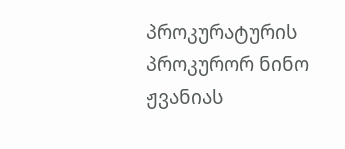პროკურატურის პროკურორ ნინო ჟვანიას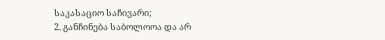საკასაციო საჩივარი;
2. განჩინება საბოლოოა და არ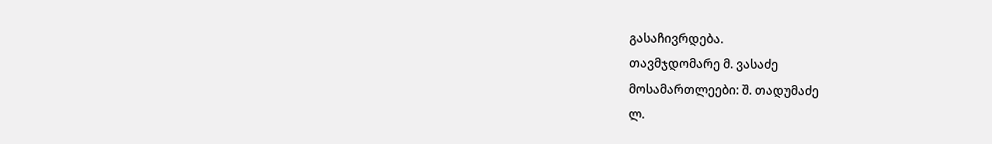გასაჩივრდება.
თავმჯდომარე მ. ვასაძე
მოსამართლეები: შ. თადუმაძე
ლ.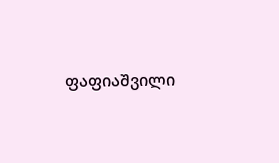ფაფიაშვილი